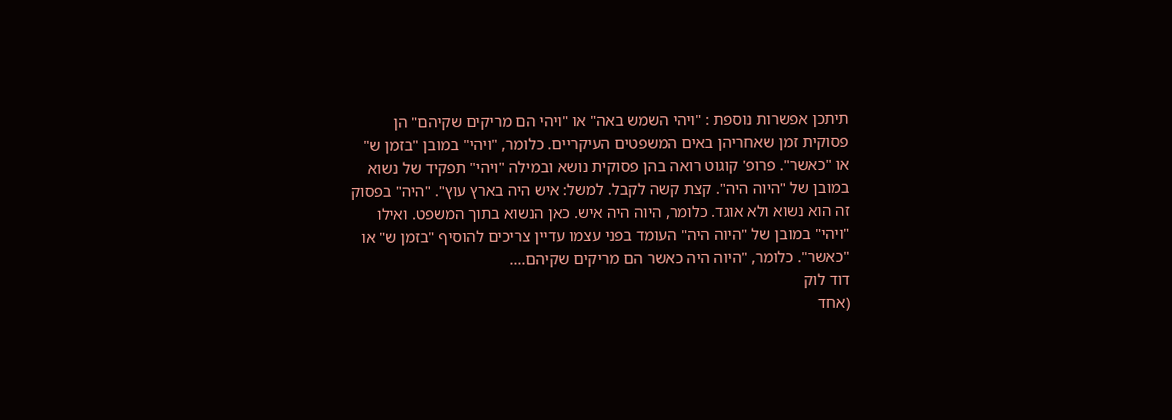תיתכן אפשרות נוספת : "ויהי השמש באה" או "ויהי הם מריקים שקיהם" הן פסוקית זמן שאחריהן באים המשפטים העיקריים. כלומר, "ויהי" במובן "בזמן ש" או "כאשר". פרופ' קוגוט רואה בהן פסוקית נושא ובמילה "ויהי" תפקיד של נשוא במובן של "היוה היה". קצת קשה לקבל. למשל: איש היה בארץ עוץ". "היה" בפסוק זה הוא נשוא ולא אוגד. כלומר, היוה היה איש. כאן הנשוא בתוך המשפט. ואילו "ויהי" במובן של "היוה היה" העומד בפני עצמו עדיין צריכים להוסיף "בזמן ש" או "כאשר". כלומר, "היוה היה כאשר הם מריקים שקיהם....
דוד לוק
(אחד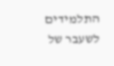התלמידים לשעבר של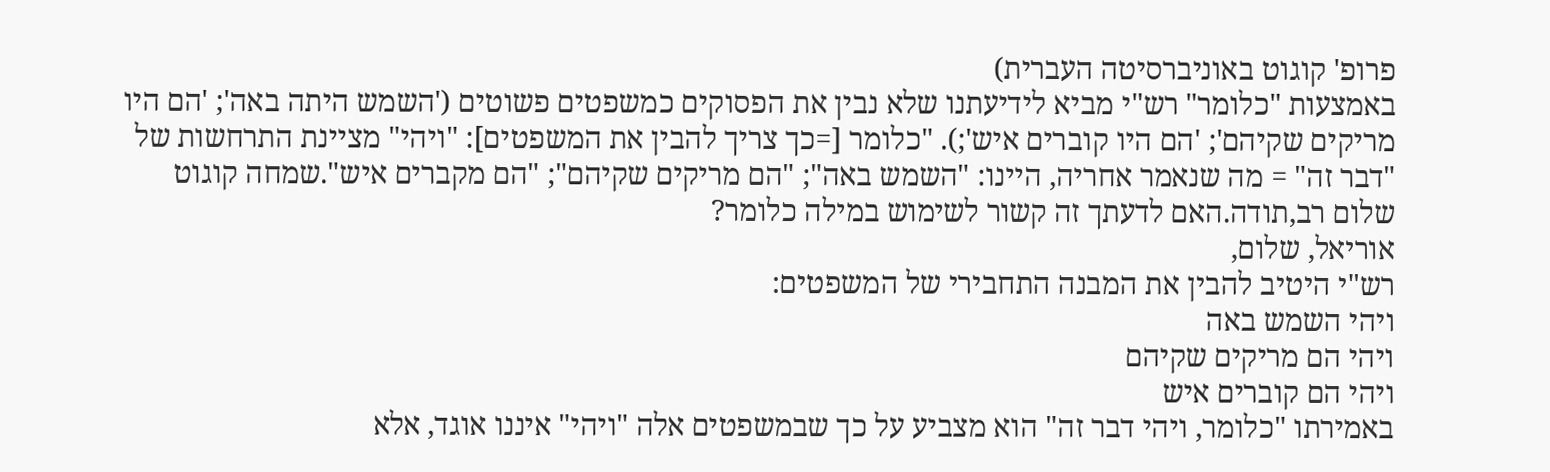פרופ' קוגוט באוניברסיטה העברית)
באמצעות "כלומר" רש"י מביא לידיעתנו שלא נבין את הפסוקים כמשפטים פשוטים ('השמש היתה באה'; 'הם היו מריקים שקיהם'; 'הם היו קוברים איש';). "כלומר [=כך צריך להבין את המשפטים]: "ויהי" מציינת התרחשות של "דבר זה" = מה שנאמר אחריה, היינו: "השמש באה"; "הם מריקים שקיהם"; "הם מקברים איש".שמחה קוגוט
שלום רב,תודה.האם לדעתך זה קשור לשימוש במילה כלומר?
אוריאל, שלום,
רש"י היטיב להבין את המבנה התחבירי של המשפטים:
ויהי השמש באה
ויהי הם מריקים שקיהם
ויהי הם קוברים איש
באמירתו "כלומר, ויהי דבר זה" הוא מצביע על כך שבמשפטים אלה "ויהי" איננו אוגד, אלא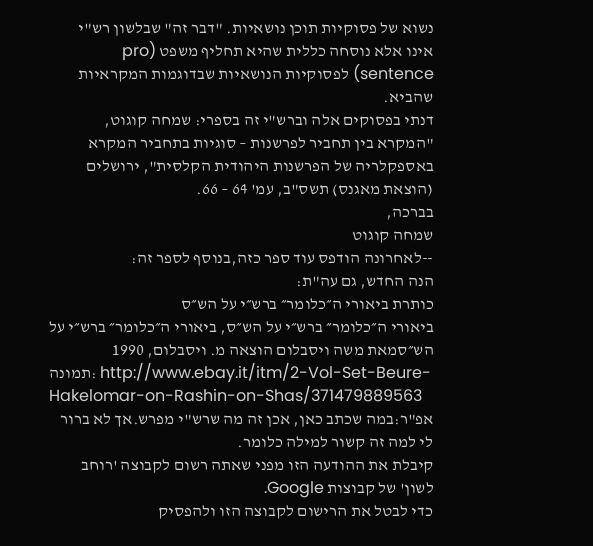נשוא של פסוקיות תוכן נושאיות. "דבר זה" שבלשון רש"י אינו אלא נוסחה כללית שהיא תחליף משפט (pro sentence) לפסוקיות הנושאיות שבדוגמות המקראיות שהביא.
דנתי בפסוקים אלה וברש"י זה בספרי: שמחה קוגוט, "המקרא בין תחביר לפרשנות – סוגיות בתחביר המקרא באספקלריה של הפרשנות היהודית הקלסית", ירושלים (הוצאת מאגנס) תשס"ב, עמ' 64 – 66.
בברכה,
שמחה קוגוט
--לאחרונה הודפס עוד ספר כזה,בנוסף לספר זה:
הנה החדש, גם עה"ת:
כותרת ביאורי ה״כלומר״ ברש״י על הש״ס
ביאורי ה״כלומר״ ברש״י על הש״ס, ביאורי ה״כלומר״ ברש״י על הש״סמאת משה ויסבלום הוצאה מ. ויסבלום, 1990
תמונה: http://www.ebay.it/itm/2-Vol-Set-Beure-Hakelomar-on-Rashin-on-Shas/371479889563
אפ"ר:במה שכתב כאן, אכן זה מה שרש"י מפרש.אך לא ברור לי למה זה קשור למילה כלומר.
קיבלת את ההודעה הזו מפני שאתה רשום לקבוצה 'רוחב לשון' של קבוצות Google.
כדי לבטל את הרישום לקבוצה הזו ולהפסיק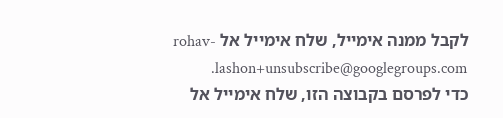לקבל ממנה אימייל, שלח אימייל אל rohav-lashon+unsubscribe@googlegroups.com.
כדי לפרסם בקבוצה הזו, שלח אימייל אל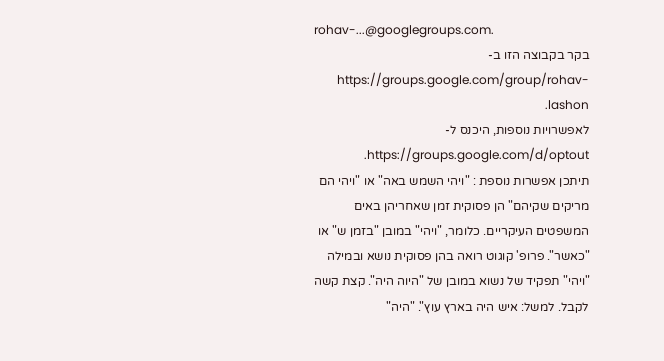rohav-...@googlegroups.com.
בקר בקבוצה הזו ב-https://groups.google.com/group/rohav-lashon.
לאפשרויות נוספות, היכנס ל-https://groups.google.com/d/optout.
תיתכן אפשרות נוספת : "ויהי השמש באה" או "ויהי הם מריקים שקיהם" הן פסוקית זמן שאחריהן באים המשפטים העיקריים. כלומר, "ויהי" במובן "בזמן ש" או "כאשר". פרופ' קוגוט רואה בהן פסוקית נושא ובמילה "ויהי" תפקיד של נשוא במובן של "היוה היה". קצת קשה לקבל. למשל: איש היה בארץ עוץ". "היה"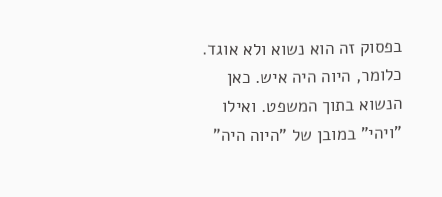בפסוק זה הוא נשוא ולא אוגד. כלומר, היוה היה איש. כאן הנשוא בתוך המשפט. ואילו "ויהי" במובן של "היוה היה"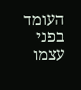העומד בפני עצמו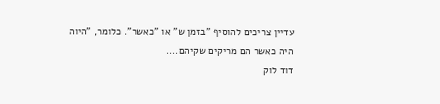עדיין צריכים להוסיף "בזמן ש" או "כאשר". כלומר, "היוה היה כאשר הם מריקים שקיהם....
דוד לוק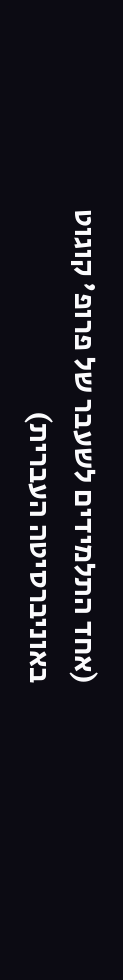(אחד התלמידים לשעבר של פרופ' קוגוט באוניברסיטה העברית)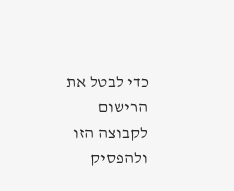כדי לבטל את הרישום לקבוצה הזו ולהפסיק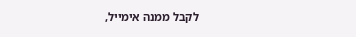לקבל ממנה אימייל,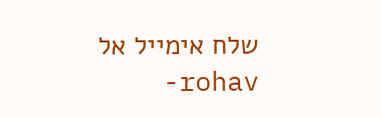שלח אימייל אל rohav-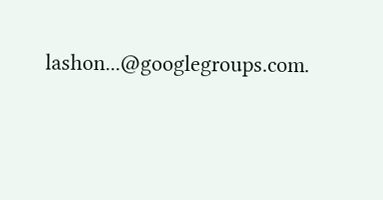lashon...@googlegroups.com.